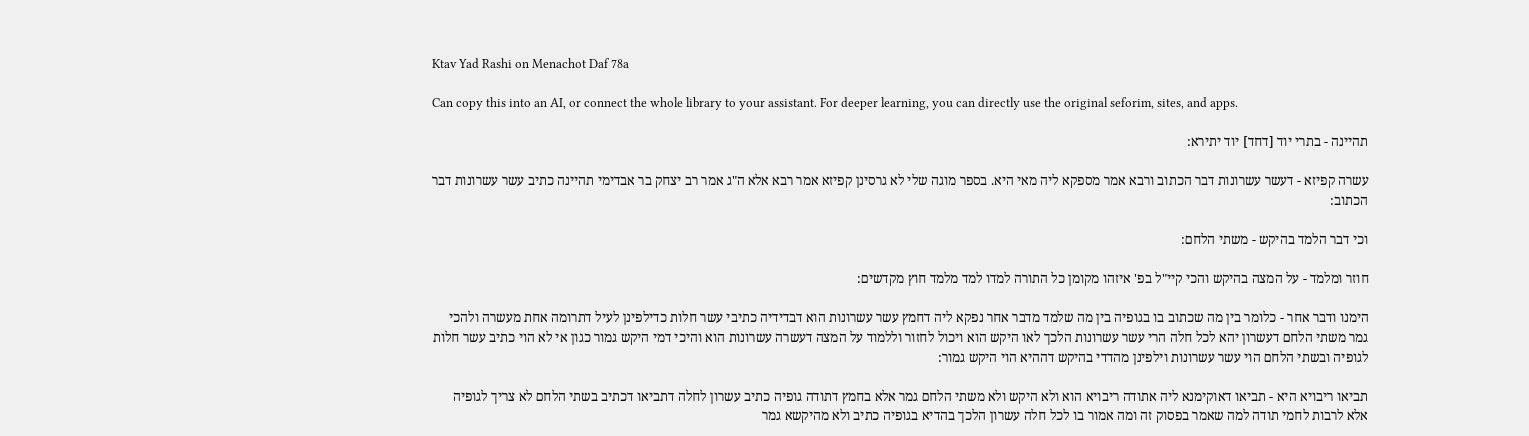Ktav Yad Rashi on Menachot Daf 78a

Can copy this into an AI, or connect the whole library to your assistant. For deeper learning, you can directly use the original seforim, sites, and apps.

תהיינה - בתרי יוד [דחד] יוד יתירא:

עשרה קפיזא - דעשר עשרונות דבר הכתוב ורבא אמר מספקא ליה מאי היא. בספר מוגה שלי לא גרסינן קפיזא אמר רבא אלא ה"ג אמר רב יצחק בר אבדימי תהיינה כתיב עשר עשרונות דבר הכתוב:

וכי דבר הלמד בהיקש - משתי הלחם:

חוזר ומלמד - על המצה בהיקש והכי קיי"ל בפ' איזהו מקומן כל התורה למדו למד מלמד חוץ מקדשים:

הימנו ודבר אחר - כלומר בין מה שכתוב בו בגופיה בין מה שלמד מדבר אחר נפקא ליה דחמץ עשר עשרונות הוא דבדידיה כתיבי עשר חלות כדילפינן לעיל דתרומה אחת מעשרה ולהכי גמר משתי הלחם דעשרון יהא לכל חלה הרי עשר עשרונות הלכך לאו היקש הוא ויכול לחזור וללמוד על המצה דעשרה עשרונות הוא והיכי דמי היקש גמור כגון אי לא הוי כתיב עשר חלות לגופיה ובשתי הלחם הוי עשר עשרונות וילפינן מהדדי בהיקש דההיא הוי היקש גמור:

תביאו ריבויא היא - תביאו דאוקימנא ליה אתודה ריבויא הוא ולא היקש ולא משתי הלחם גמר אלא בחמץ דתודה גופיה כתיב עשרון לחלה דתביאו דכתיב בשתי הלחם לא צריך לגופיה אלא לרבות לחמי תודה למה שאמר בפסוק זה ומה אמור בו לכל חלה עשרון הלכך בהדיא בגופיה כתיב ולא מהיקשא גמר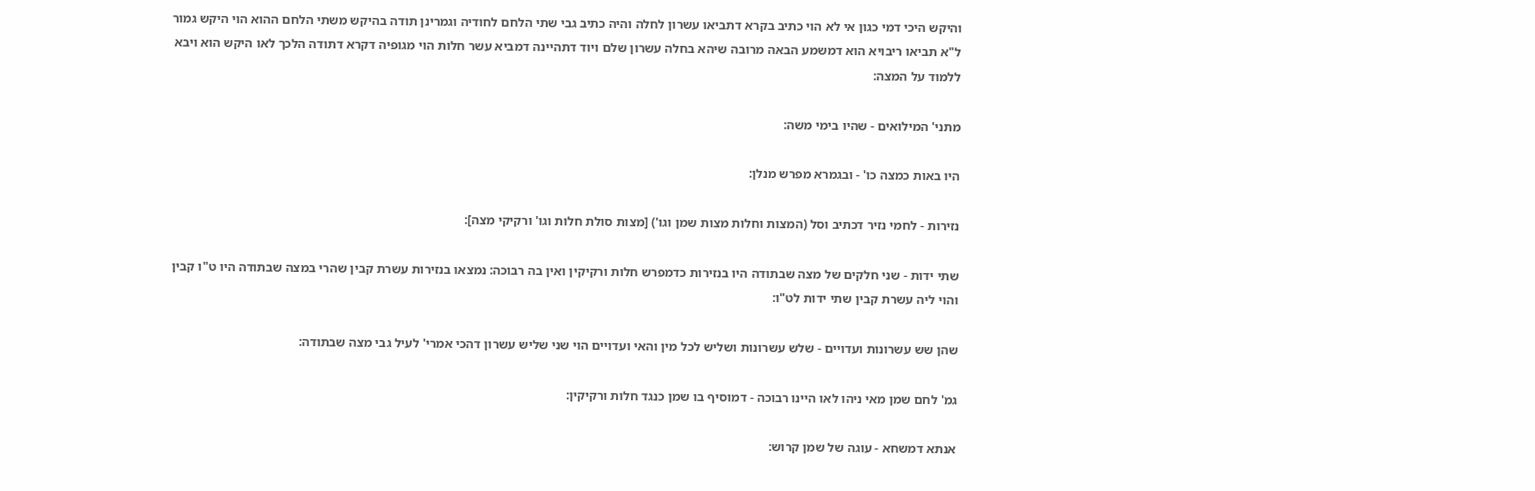והיקש היכי דמי כגון אי לא הוי כתיב בקרא דתביאו עשרון לחלה והיה כתיב גבי שתי הלחם לחודיה וגמרינן תודה בהיקש משתי הלחם ההוא הוי היקש גמור ל"א תביאו ריבויא הוא דמשמע הבאה מרובה שיהא בחלה עשרון שלם ויוד דתהיינה דמביא עשר חלות הוי מגופיה דקרא דתודה הלכך לאו היקש הוא ויבא ללמוד על המצה:

מתני' המילואים - שהיו בימי משה:

היו באות כמצה כו' - ובגמרא מפרש מנלן:

נזירות - לחמי נזיר דכתיב וסל (המצות וחלות מצות שמן וגו') [מצות סולת חלות וגו' ורקיקי מצה]:

שתי ידות - שני חלקים של מצה שבתודה היו בנזירות כדמפרש חלות ורקיקין ואין בה רבוכה: נמצאו בנזירות עשרת קבין שהרי במצה שבתודה היו ט"ו קבין והוי ליה עשרת קבין שתי ידות לט"ו:

שהן שש עשרונות ועדויים - שלש עשרונות ושליש לכל מין והאי ועדויים הוי שני שליש עשרון דהכי אמרי' לעיל גבי מצה שבתודה:

גמ' לחם שמן מאי ניהו לאו היינו רבוכה - דמוסיף בו שמן כנגד חלות ורקיקין:

אנתא דמשחא - עוגה של שמן קרוש: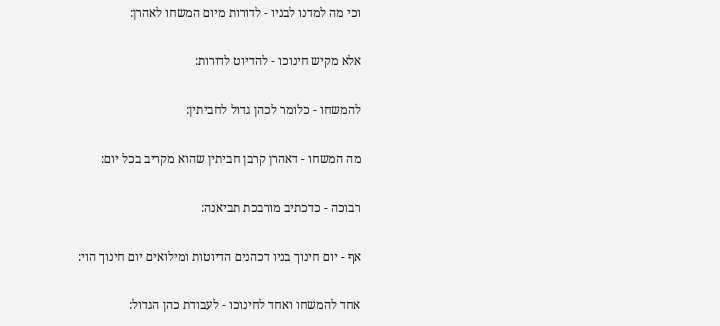וכי מה למדנו לבניו - לדורות מיום המשחו לאהרן:

אלא מקיש חינוכו - להדיוט לדורות:

להמשחו - כלומר לכהן גדול לחביתין:

מה המשחו - דאהרן קרבן חביתין שהוא מקריב בכל יום:

רבוכה - כדכתיב מורבכת תביאנה:

אף - יום חינוך בניו דכהנים הדיוטות ומילואים יום חינוך הוי:

אחד להמשחו ואחד לחינוכו - לעבודת כהן הגדול: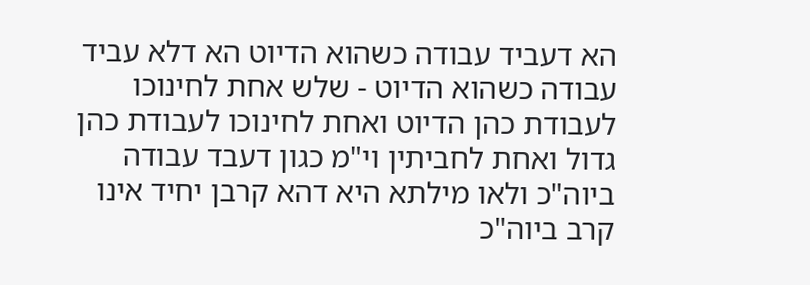הא דעביד עבודה כשהוא הדיוט הא דלא עביד עבודה כשהוא הדיוט - שלש אחת לחינוכו לעבודת כהן הדיוט ואחת לחינוכו לעבודת כהן גדול ואחת לחביתין וי"מ כגון דעבד עבודה ביוה"כ ולאו מילתא היא דהא קרבן יחיד אינו קרב ביוה"כ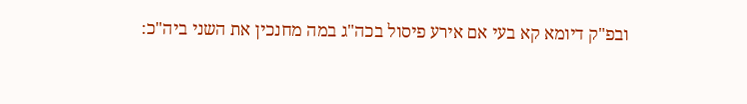ובפ"ק דיומא קא בעי אם אירע פיסול בכה"ג במה מחנכין את השני ביה"כ: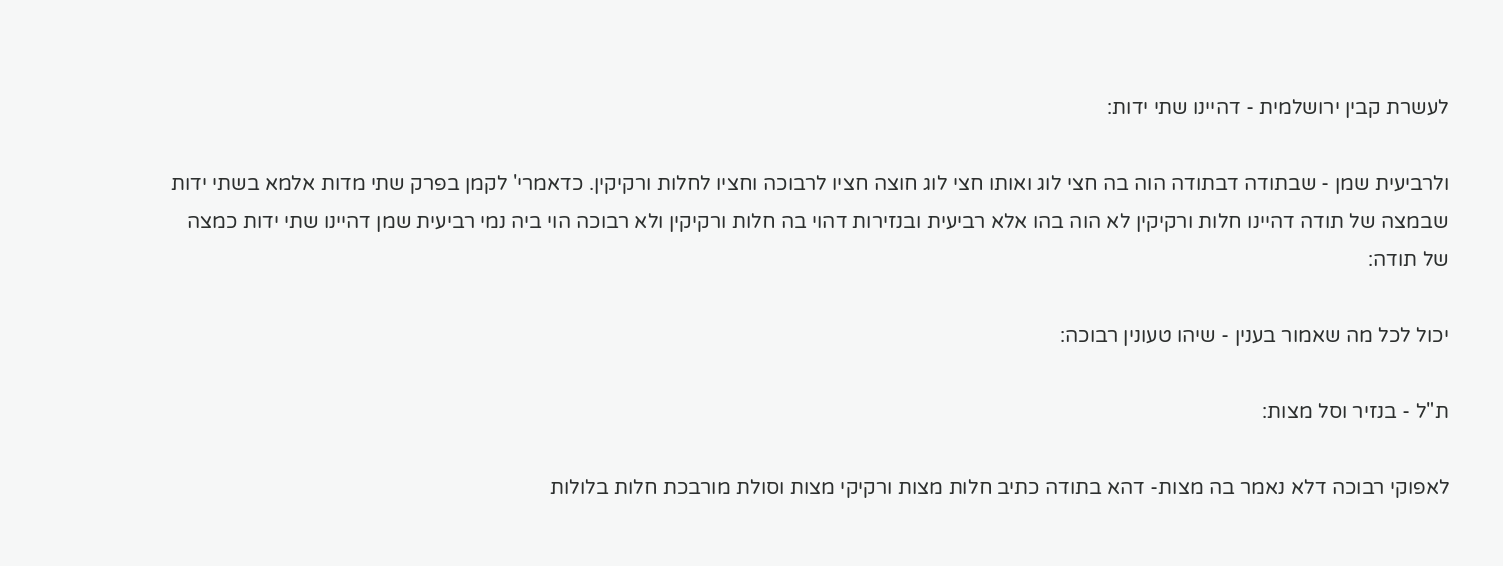לעשרת קבין ירושלמית - דהיינו שתי ידות:

ולרביעית שמן - שבתודה דבתודה הוה בה חצי לוג ואותו חצי לוג חוצה חציו לרבוכה וחציו לחלות ורקיקין. כדאמרי' לקמן בפרק שתי מדות אלמא בשתי ידות שבמצה של תודה דהיינו חלות ורקיקין לא הוה בהו אלא רביעית ובנזירות דהוי בה חלות ורקיקין ולא רבוכה הוי ביה נמי רביעית שמן דהיינו שתי ידות כמצה של תודה:

יכול לכל מה שאמור בענין - שיהו טעונין רבוכה:

ת"ל - בנזיר וסל מצות:

לאפוקי רבוכה דלא נאמר בה מצות- דהא בתודה כתיב חלות מצות ורקיקי מצות וסולת מורבכת חלות בלולות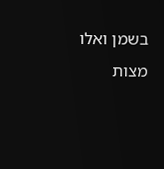בשמן ואלו מצות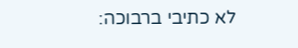לא כתיבי ברבוכה: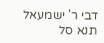דבי ר' ישמעאל תנא סל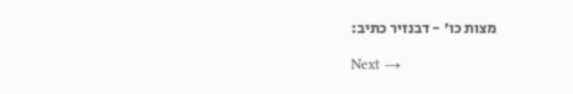מצות כו' - דבנזיר כתיב:

Next →